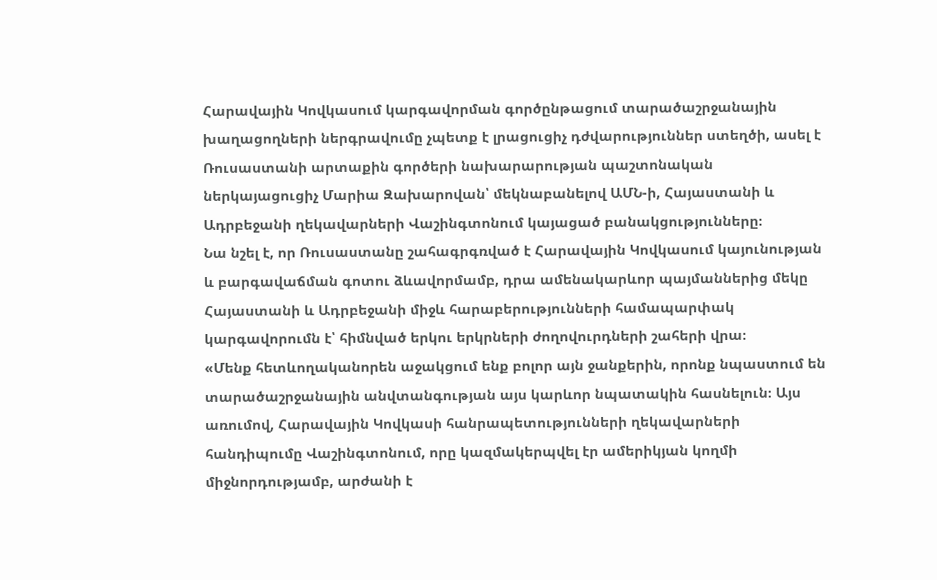Հարավային Կովկասում կարգավորման գործընթացում տարածաշրջանային խաղացողների ներգրավումը չպետք է լրացուցիչ դժվարություններ ստեղծի, ասել է Ռուսաստանի արտաքին գործերի նախարարության պաշտոնական ներկայացուցիչ Մարիա Զախարովան՝ մեկնաբանելով ԱՄՆ-ի, Հայաստանի և Ադրբեջանի ղեկավարների Վաշինգտոնում կայացած բանակցությունները։
Նա նշել է, որ Ռուսաստանը շահագրգռված է Հարավային Կովկասում կայունության և բարգավաճման գոտու ձևավորմամբ, դրա ամենակարևոր պայմաններից մեկը Հայաստանի և Ադրբեջանի միջև հարաբերությունների համապարփակ կարգավորումն է՝ հիմնված երկու երկրների ժողովուրդների շահերի վրա։
«Մենք հետևողականորեն աջակցում ենք բոլոր այն ջանքերին, որոնք նպաստում են տարածաշրջանային անվտանգության այս կարևոր նպատակին հասնելուն։ Այս առումով, Հարավային Կովկասի հանրապետությունների ղեկավարների հանդիպումը Վաշինգտոնում, որը կազմակերպվել էր ամերիկյան կողմի միջնորդությամբ, արժանի է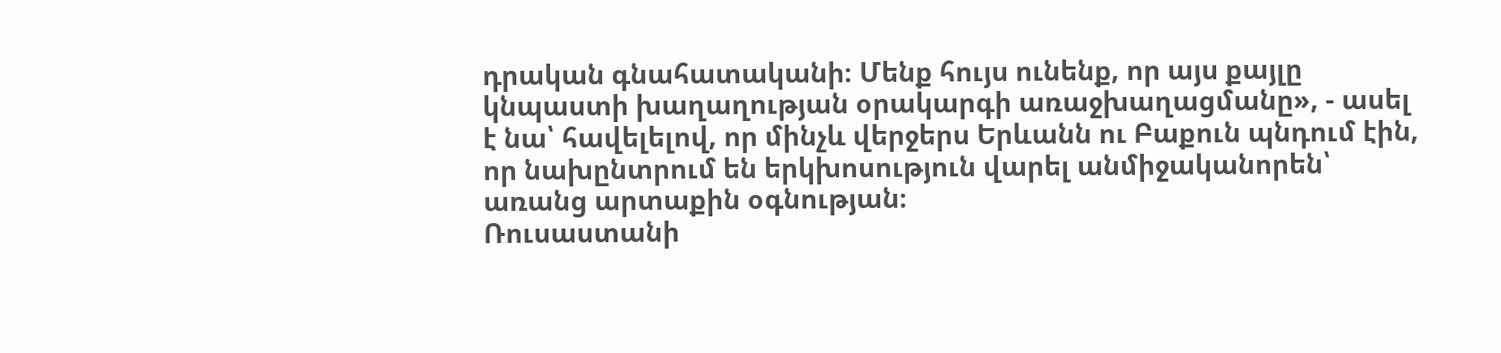դրական գնահատականի։ Մենք հույս ունենք, որ այս քայլը կնպաստի խաղաղության օրակարգի առաջխաղացմանը», - ասել է նա՝ հավելելով, որ մինչև վերջերս Երևանն ու Բաքուն պնդում էին, որ նախընտրում են երկխոսություն վարել անմիջականորեն՝ առանց արտաքին օգնության։
Ռուսաստանի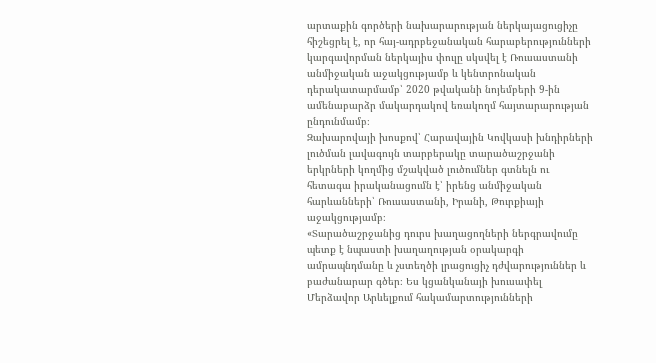արտաքին գործերի նախարարության ներկայացուցիչը հիշեցրել է, որ հայ-ադրբեջանական հարաբերությունների կարգավորման ներկայիս փուլը սկսվել է Ռուսաստանի անմիջական աջակցությամբ և կենտրոնական դերակատարմամբ՝ 2020 թվականի նոյեմբերի 9-ին ամենաբարձր մակարդակով եռակողմ հայտարարության ընդունմամբ։
Զախարովայի խոսքով՝ Հարավային Կովկասի խնդիրների լուծման լավագույն տարբերակը տարածաշրջանի երկրների կողմից մշակված լուծումներ գտնելն ու հետագա իրականացումն է՝ իրենց անմիջական հարևանների՝ Ռուսաստանի, Իրանի, Թուրքիայի աջակցությամբ։
«Տարածաշրջանից դուրս խաղացողների ներգրավումը պետք է նպաստի խաղաղության օրակարգի ամրապնդմանը և չստեղծի լրացուցիչ դժվարություններ և բաժանարար գծեր։ Ես կցանկանայի խուսափել Մերձավոր Արևելքում հակամարտությունների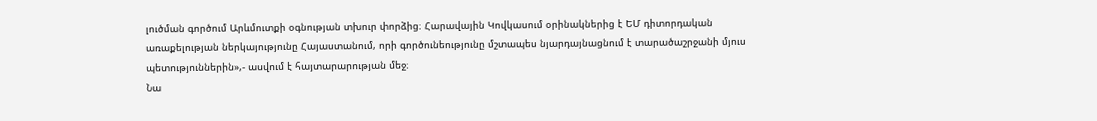լուծման գործում Արևմուտքի օգնության տխուր փորձից։ Հարավային Կովկասում օրինակներից է ԵՄ դիտորդական առաքելության ներկայությունը Հայաստանում, որի գործունեությունը մշտապես նյարդայնացնում է տարածաշրջանի մյուս պետություններին»,- ասվում է հայտարարության մեջ։
Նա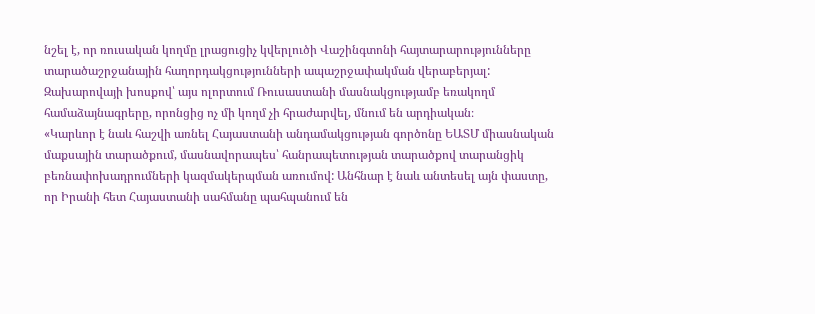նշել է, որ ռուսական կողմը լրացուցիչ կվերլուծի Վաշինգտոնի հայտարարությունները տարածաշրջանային հաղորդակցությունների ապաշրջափակման վերաբերյալ: Զախարովայի խոսքով՝ այս ոլորտում Ռուսաստանի մասնակցությամբ եռակողմ համաձայնագրերը, որոնցից ոչ մի կողմ չի հրաժարվել, մնում են արդիական։
«Կարևոր է նաև հաշվի առնել Հայաստանի անդամակցության գործոնը ԵԱՏՄ միասնական մաքսային տարածքում, մասնավորապես՝ հանրապետության տարածքով տարանցիկ բեռնափոխադրումների կազմակերպման առումով: Անհնար է նաև անտեսել այն փաստը, որ Իրանի հետ Հայաստանի սահմանը պահպանում են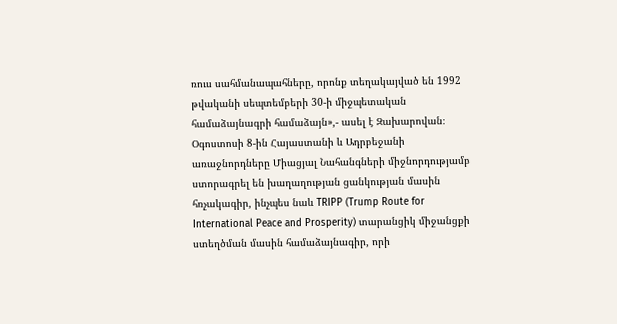ռուս սահմանապահները, որոնք տեղակայված են 1992 թվականի սեպտեմբերի 30-ի միջպետական համաձայնագրի համաձայն»,- ասել է Զախարովան։
Օգոստոսի 8-ին Հայաստանի և Ադրբեջանի առաջնորդները Միացյալ Նահանգների միջնորդությամբ ստորագրել են խաղաղության ցանկության մասին հռչակագիր, ինչպես նաև TRIPP (Trump Route for International Peace and Prosperity) տարանցիկ միջանցքի ստեղծման մասին համաձայնագիր, որի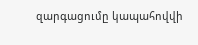զարգացումը կապահովվի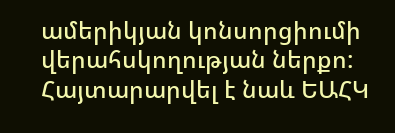ամերիկյան կոնսորցիումի վերահսկողության ներքո: Հայտարարվել է նաև ԵԱՀԿ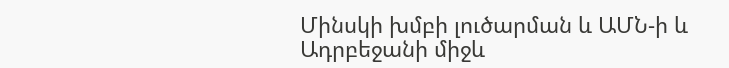Մինսկի խմբի լուծարման և ԱՄՆ-ի և Ադրբեջանի միջև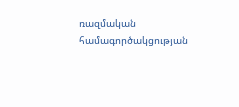ռազմական համագործակցության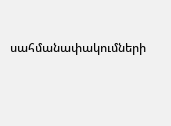սահմանափակումների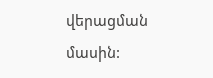վերացման մասին: